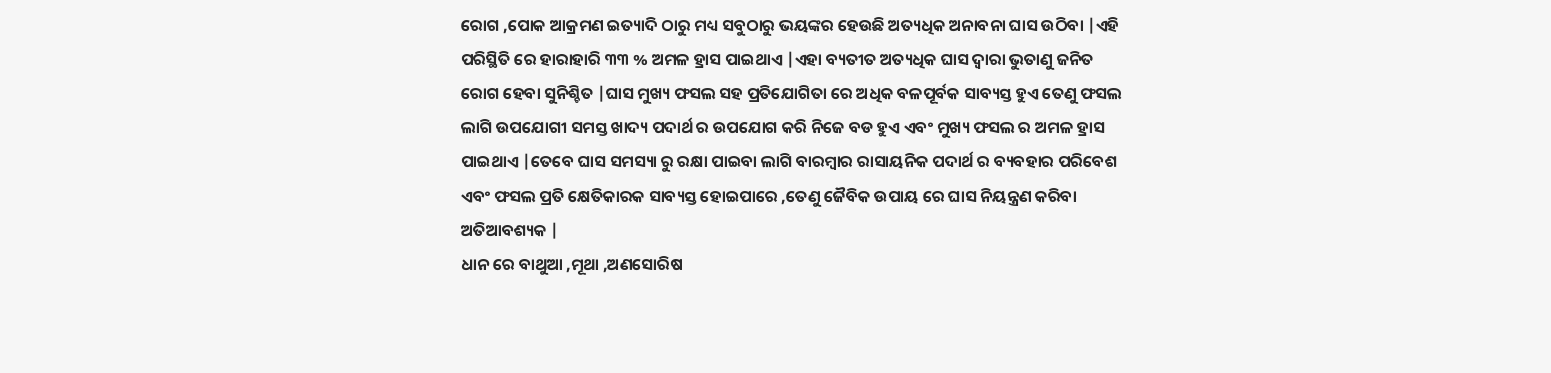ରୋଗ ,ପୋକ ଆକ୍ରମଣ ଇତ୍ୟାଦି ଠାରୁ ମଧ୍ୟ ସବୁଠାରୁ ଭୟଙ୍କର ହେଉଛି ଅତ୍ୟଧିକ ଅନାବନା ଘାସ ଉଠିବା |ଏହି ପରିସ୍ଥିତି ରେ ହାରାହାରି ୩୩ % ଅମଳ ହ୍ରାସ ପାଇଥାଏ |ଏହା ବ୍ୟତୀତ ଅତ୍ୟଧିକ ଘାସ ଦ୍ୱାରା ଭୁତାଣୁ ଜନିତ ରୋଗ ହେବା ସୁନିଶ୍ଚିତ |ଘାସ ମୁଖ୍ୟ ଫସଲ ସହ ପ୍ରତିଯୋଗିତା ରେ ଅଧିକ ବଳପୂର୍ବକ ସାବ୍ୟସ୍ତ ହୁଏ ତେଣୁ ଫସଲ ଲାଗି ଉପଯୋଗୀ ସମସ୍ତ ଖାଦ୍ୟ ପଦାର୍ଥ ର ଉପଯୋଗ କରି ନିଜେ ବଡ ହୁଏ ଏବଂ ମୁଖ୍ୟ ଫସଲ ର ଅମଳ ହ୍ରାସ ପାଇଥାଏ |ତେବେ ଘାସ ସମସ୍ୟା ରୁ ରକ୍ଷା ପାଇବା ଲାଗି ବାରମ୍ବାର ରାସାୟନିକ ପଦାର୍ଥ ର ବ୍ୟବହାର ପରିବେଶ ଏବଂ ଫସଲ ପ୍ରତି କ୍ଷେତିକାରକ ସାବ୍ୟସ୍ତ ହୋଇପାରେ ,ତେଣୁ ଜୈବିକ ଉପାୟ ରେ ଘାସ ନିୟନ୍ତ୍ରଣ କରିବା ଅତିଆବଶ୍ୟକ |
ଧାନ ରେ ବାଥୁଆ ,ମୂଥା ,ଅଣସୋରିଷ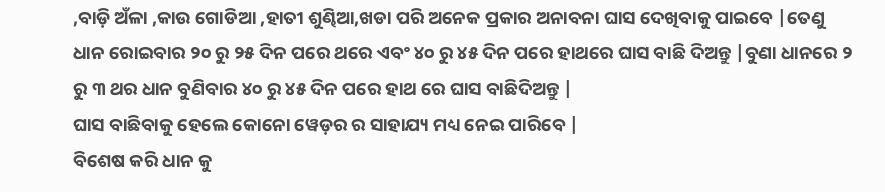,ବାଡ଼ି ଅଁଳା ,କାଉ ଗୋଡିଆ ,ହାତୀ ଶୁଣ୍ଢିଆ,ଖଡା ପରି ଅନେକ ପ୍ରକାର ଅନାବନା ଘାସ ଦେଖିବାକୁ ପାଇବେ |ତେଣୁ ଧାନ ରୋଇବାର ୨୦ ରୁ ୨୫ ଦିନ ପରେ ଥରେ ଏବଂ ୪୦ ରୁ ୪୫ ଦିନ ପରେ ହାଥରେ ଘାସ ବାଛି ଦିଅନ୍ତୁ |ବୁଣା ଧାନରେ ୨ ରୁ ୩ ଥର ଧାନ ବୁଣିବାର ୪୦ ରୁ ୪୫ ଦିନ ପରେ ହାଥ ରେ ଘାସ ବାଛିଦିଅନ୍ତୁ |
ଘାସ ବାଛିବାକୁ ହେଲେ କୋନୋ ୱେଡ଼ର ର ସାହାଯ୍ୟ ମଧ୍ୟ ନେଇ ପାରିବେ |
ବିଶେଷ କରି ଧାନ କୁ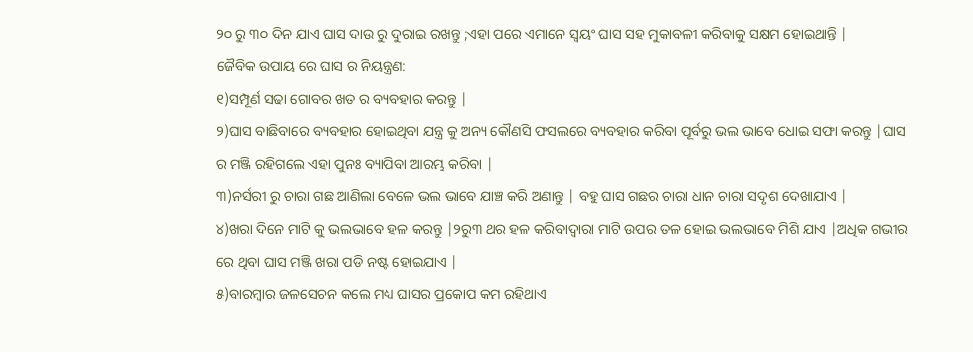୨୦ ରୁ ୩୦ ଦିନ ଯାଏ ଘାସ ଦାଉ ରୁ ଦୁରାଇ ରଖନ୍ତୁ ;ଏହା ପରେ ଏମାନେ ସ୍ୱୟଂ ଘାସ ସହ ମୁକାବଳୀ କରିବାକୁ ସକ୍ଷମ ହୋଇଥାନ୍ତି |
ଜୈବିକ ଉପାୟ ରେ ଘାସ ର ନିୟନ୍ତ୍ରଣ:
୧)ସମ୍ପୂର୍ଣ ସଢା ଗୋବର ଖତ ର ବ୍ୟବହାର କରନ୍ତୁ |
୨)ଘାସ ବାଛିବାରେ ବ୍ୟବହାର ହୋଇଥିବା ଯନ୍ତ୍ର କୁ ଅନ୍ୟ କୌଣସି ଫସଲରେ ବ୍ୟବହାର କରିବା ପୂର୍ବରୁ ଭଲ ଭାବେ ଧୋଇ ସଫା କରନ୍ତୁ |ଘାସ ର ମଞ୍ଜି ରହିଗଲେ ଏହା ପୁନଃ ବ୍ୟାପିବା ଆରମ୍ଭ କରିବା |
୩)ନର୍ସରୀ ରୁ ଚାରା ଗଛ ଆଣିଲା ବେଳେ ଭଲ ଭାବେ ଯାଞ୍ଚ କରି ଅଣାନ୍ତୁ | ବହୁ ଘାସ ଗଛର ଚାରା ଧାନ ଚାରା ସଦୃଶ ଦେଖାଯାଏ |
୪)ଖରା ଦିନେ ମାଟି କୁ ଭଲଭାବେ ହଳ କରନ୍ତୁ |୨ରୁ୩ ଥର ହଳ କରିବାଦ୍ୱାରା ମାଟି ଉପର ତଳ ହୋଇ ଭଲଭାବେ ମିଶି ଯାଏ |ଅଧିକ ଗଭୀର ରେ ଥିବା ଘାସ ମଞ୍ଜି ଖରା ପଡି ନଷ୍ଟ ହୋଇଯାଏ |
୫)ବାରମ୍ବାର ଜଳସେଚନ କଲେ ମଧ୍ୟ ଘାସର ପ୍ରକୋପ କମ ରହିଥାଏ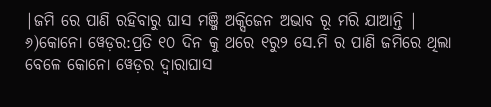|ଜମି ରେ ପାଣି ରହିବାରୁ ଘାସ ମଞ୍ଜି ଅକ୍ସିଜେନ ଅଭାବ ରୂ ମରି ଯାଆନ୍ତି |
୬)କୋନୋ ୱେଡ଼ର:ପ୍ରତି ୧୦ ଦିନ କୁ ଥରେ ୧ରୁ୨ ସେ.ମି ର ପାଣି ଜମିରେ ଥିଲା ବେଳେ କୋନୋ ୱେଡ଼ର ଦ୍ୱାରାଘାସ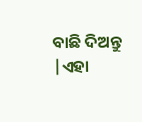ବାଛି ଦିଅନ୍ତୁ |ଏହା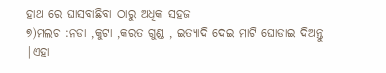ହାଥ ରେ ଘାସବାଛିବା ଠାରୁ ଅଧିକ ସହଜ
୭)ମଲଚ :ନଡା ,କୁଟା ,କରତ ଗୁଣ୍ଡ , ଇତ୍ୟାଦି ଦେଇ ମାଟି ଘୋଡାଇ ଦିଅନ୍ତୁ |ଏହା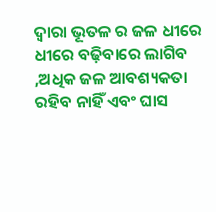ଦ୍ୱାରା ଭୂତଳ ର ଜଳ ଧୀରେ ଧୀରେ ବଢ଼ିବାରେ ଲାଗିବ ,ଅଧିକ ଜଳ ଆବଶ୍ୟକତା ରହିବ ନାହିଁ ଏବଂ ଘାସ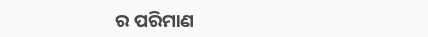ର ପରିମାଣ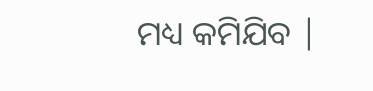ମଧ୍ୟ କମିଯିବ |